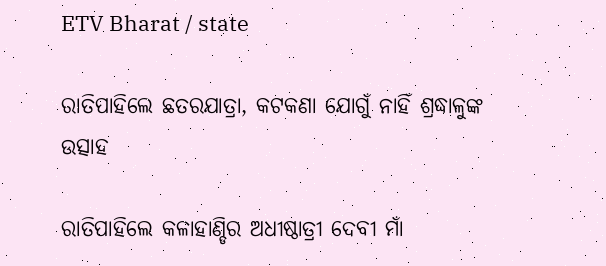ETV Bharat / state

ରାତିପାହିଲେ ଛତରଯାତ୍ରା, କଟକଣା ଯୋଗୁଁ ନାହିଁ ଶ୍ରଦ୍ଧାଳୁଙ୍କ ଉତ୍ସାହ

ରାତିପାହିଲେ କଳାହାଣ୍ଡିର ଅଧୀଷ୍ଠାତ୍ରୀ ଦେବୀ ମାଁ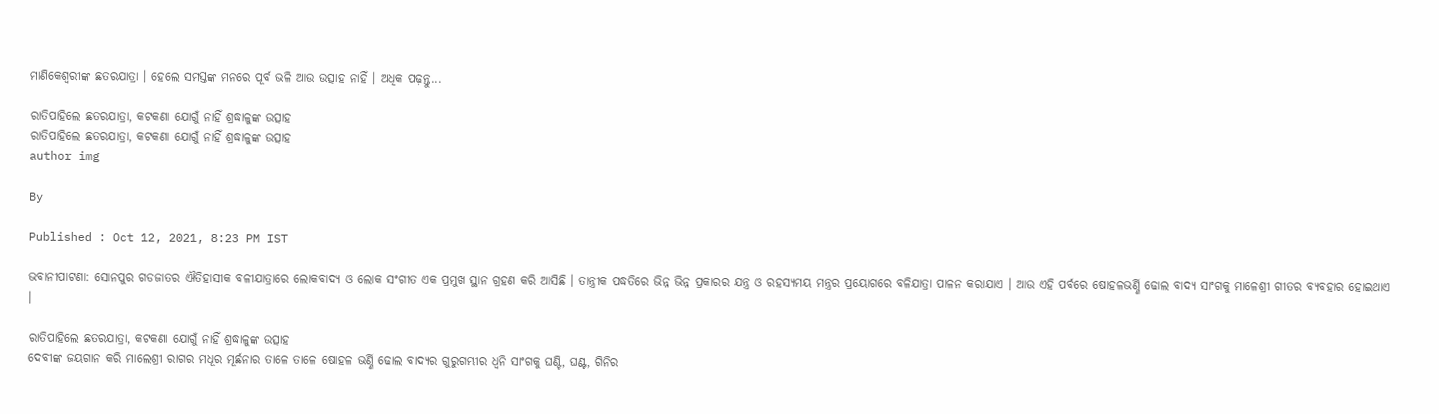ମାଣିକେଶ୍ୱରୀଙ୍କ ଛତରଯାତ୍ରା । ହେଲେ ସମସ୍ତଙ୍କ ମନରେ ପୂର୍ବ ଭଳି ଆଉ ଉତ୍ସାହ ନାହିଁ । ଅଧିକ ପଢ଼ନ୍ତୁ...

ରାତିପାହିଲେ ଛତରଯାତ୍ରା, କଟକଣା ଯୋଗୁଁ ନାହିଁ ଶ୍ରଦ୍ଧାଳୁଙ୍କ ଉତ୍ସାହ
ରାତିପାହିଲେ ଛତରଯାତ୍ରା, କଟକଣା ଯୋଗୁଁ ନାହିଁ ଶ୍ରଦ୍ଧାଳୁଙ୍କ ଉତ୍ସାହ
author img

By

Published : Oct 12, 2021, 8:23 PM IST

ଭବାନୀପାଟଣା: ସୋନପୁର ଗଡଜାତର ଐତିହାସୀକ ବଳୀଯାତ୍ରାରେ ଲୋକବାଦ୍ୟ ଓ ଲୋକ ସଂଗୀତ ଏକ ପ୍ରମୁଖ ସ୍ଥାନ ଗ୍ରହଣ କରି ଆସିଛି । ତାନ୍ତ୍ରୀକ ପଦ୍ଧତିରେ ଭିନ୍ନ ଭିନ୍ନ ପ୍ରକାରର ଯନ୍ତ୍ର ଓ ରହସ୍ୟମୟ ମନ୍ତ୍ରର ପ୍ରୟୋଗରେ ବଳିଯାତ୍ରା ପାଳନ କରାଯାଏ । ଆଉ ଏହି ପର୍ବରେ ଷୋହଳଭର୍ଣ୍ଣି ଢୋଲ ବାଦ୍ୟ ସାଂଗକୁ ମାଳେଶ୍ରୀ ଗୀତର ବ୍ୟବହାର ହୋଇଥାଏ ।

ରାତିପାହିଲେ ଛତରଯାତ୍ରା, କଟକଣା ଯୋଗୁଁ ନାହିଁ ଶ୍ରଦ୍ଧାଳୁଙ୍କ ଉତ୍ସାହ
ଦେବୀଙ୍କ ଜୟଗାନ କରି ମାଲେଶ୍ରୀ ରାଗର ମଧୂର ମୂର୍ଛନାର ତାଳେ ତାଳେ ଷୋହଳ ଭର୍ଣ୍ଣି ଢୋଲ ବାଦ୍ୟର ଗୁରୁଗମ୍ଭୀର ଧ୍ବନି ସାଂଗକୁ ଘଣ୍ଟି, ଘଣ୍ଟ, ଗିନିର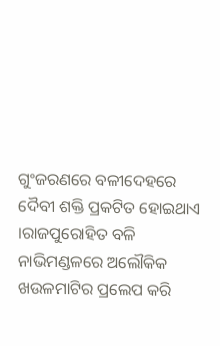ଗୁଂଜରଣରେ ବଳୀଦେହରେ ଦୈବୀ ଶକ୍ତି ପ୍ରକଟିତ ହୋଇଥାଏ ।ରାଜପୁରୋହିତ ବଳି ନାଭିମଣ୍ଡଳରେ ଅଲୌକିକ ଖଉଳମାଟିର ପ୍ରଲେପ କରି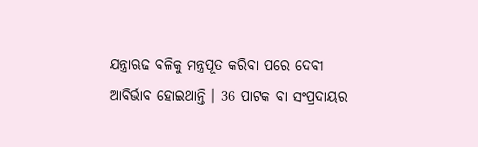ଯନ୍ତ୍ରାଋଢ ବଳିକୁ ମନ୍ତ୍ରପୂତ କରିବା ପରେ ଦେବୀ ଆବିର୍ଭାବ ହୋଇଥାନ୍ତି । 36 ପାଟକ ବା ସଂପ୍ରଦାୟର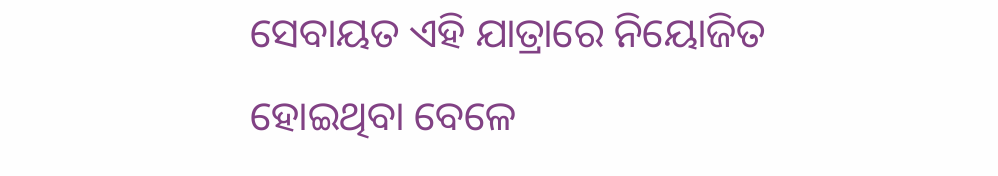ସେବାୟତ ଏହି ଯାତ୍ରାରେ ନିୟୋଜିତ ହୋଇଥିବା ବେଳେ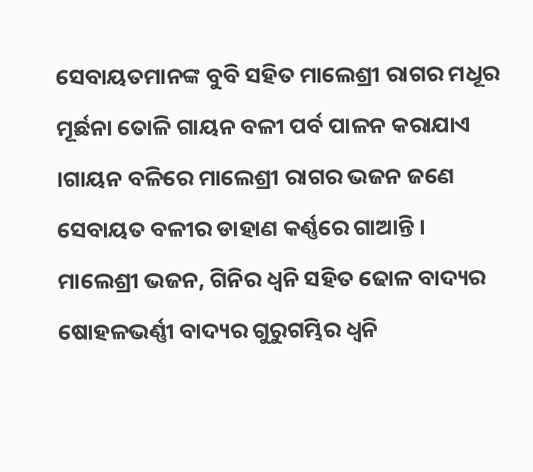ସେବାୟତମାନଙ୍କ ବୁବି ସହିତ ମାଲେଶ୍ରୀ ରାଗର ମଧୂର ମୂର୍ଛନା ତୋଳି ଗାୟନ ବଳୀ ପର୍ବ ପାଳନ କରାଯାଏ ।ଗାୟନ ବଳିରେ ମାଲେଶ୍ରୀ ରାଗର ଭଜନ ଜଣେ ସେବାୟତ ବଳୀର ଡାହାଣ କର୍ଣ୍ଣରେ ଗାଆନ୍ତି । ମାଲେଶ୍ରୀ ଭଜନ, ଗିନିର ଧ୍ୱନି ସହିତ ଢୋଳ ବାଦ୍ୟର ଷୋହଳଭର୍ଣ୍ଣୀ ବାଦ୍ୟର ଗୁରୁଗମ୍ଭିର ଧ୍ବନି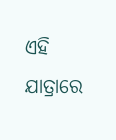ଏହି ଯାତ୍ରାରେ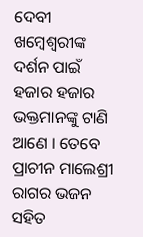ଦେବୀ ଖମ୍ବେଶ୍ବରୀଙ୍କ ଦର୍ଶନ ପାଇଁ ହଜାର ହଜାର ଭକ୍ତମାନଙ୍କୁ ଟାଣି ଆଣେ । ତେବେ ପ୍ରାଚୀନ ମାଲେଶ୍ରୀ ରାଗର ଭଜନ ସହିତ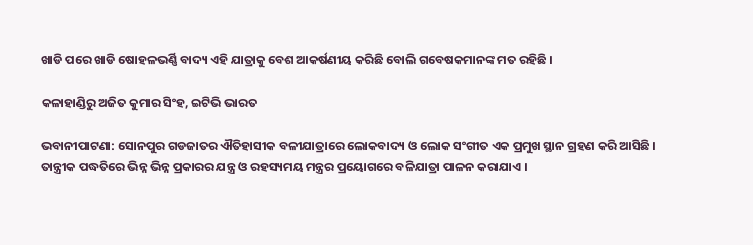ଖାଡି ପରେ ଖାଡି ଷୋହଳଭର୍ଣ୍ଣି ବାଦ୍ୟ ଏହି ଯାତ୍ରାକୁ ବେଶ ଆକର୍ଷଣୀୟ କରିଛି ବୋଲି ଗବେଷକମାନଙ୍କ ମତ ରହିଛି ।

କଳାହାଣ୍ଡିରୁ ଅଜିତ କୁମାର ସିଂହ, ଇଟିଭି ଭାରତ

ଭବାନୀପାଟଣା: ସୋନପୁର ଗଡଜାତର ଐତିହାସୀକ ବଳୀଯାତ୍ରାରେ ଲୋକବାଦ୍ୟ ଓ ଲୋକ ସଂଗୀତ ଏକ ପ୍ରମୁଖ ସ୍ଥାନ ଗ୍ରହଣ କରି ଆସିଛି । ତାନ୍ତ୍ରୀକ ପଦ୍ଧତିରେ ଭିନ୍ନ ଭିନ୍ନ ପ୍ରକାରର ଯନ୍ତ୍ର ଓ ରହସ୍ୟମୟ ମନ୍ତ୍ରର ପ୍ରୟୋଗରେ ବଳିଯାତ୍ରା ପାଳନ କରାଯାଏ ।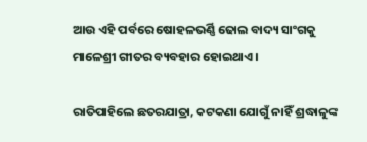ଆଉ ଏହି ପର୍ବରେ ଷୋହଳଭର୍ଣ୍ଣି ଢୋଲ ବାଦ୍ୟ ସାଂଗକୁ ମାଳେଶ୍ରୀ ଗୀତର ବ୍ୟବହାର ହୋଇଥାଏ ।

ରାତିପାହିଲେ ଛତରଯାତ୍ରା, କଟକଣା ଯୋଗୁଁ ନାହିଁ ଶ୍ରଦ୍ଧାଳୁଙ୍କ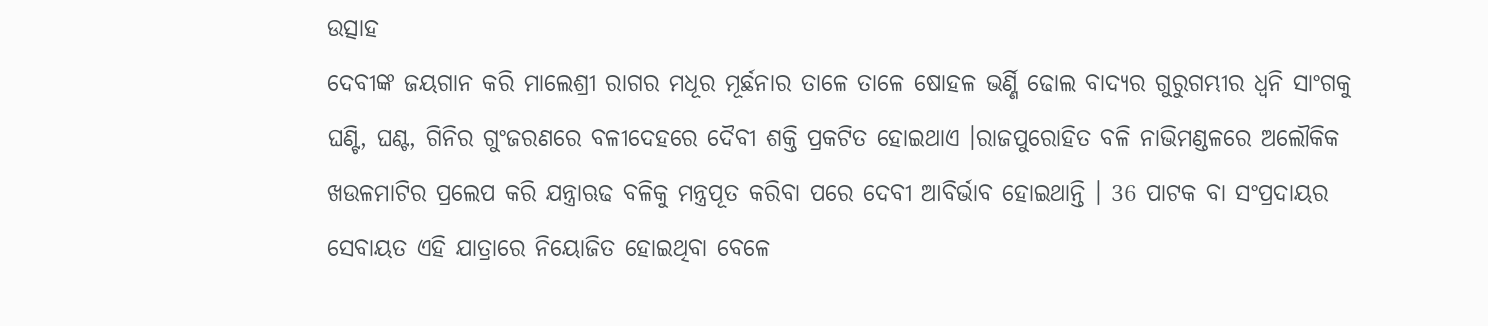ଉତ୍ସାହ
ଦେବୀଙ୍କ ଜୟଗାନ କରି ମାଲେଶ୍ରୀ ରାଗର ମଧୂର ମୂର୍ଛନାର ତାଳେ ତାଳେ ଷୋହଳ ଭର୍ଣ୍ଣି ଢୋଲ ବାଦ୍ୟର ଗୁରୁଗମ୍ଭୀର ଧ୍ବନି ସାଂଗକୁ ଘଣ୍ଟି, ଘଣ୍ଟ, ଗିନିର ଗୁଂଜରଣରେ ବଳୀଦେହରେ ଦୈବୀ ଶକ୍ତି ପ୍ରକଟିତ ହୋଇଥାଏ ।ରାଜପୁରୋହିତ ବଳି ନାଭିମଣ୍ଡଳରେ ଅଲୌକିକ ଖଉଳମାଟିର ପ୍ରଲେପ କରି ଯନ୍ତ୍ରାଋଢ ବଳିକୁ ମନ୍ତ୍ରପୂତ କରିବା ପରେ ଦେବୀ ଆବିର୍ଭାବ ହୋଇଥାନ୍ତି । 36 ପାଟକ ବା ସଂପ୍ରଦାୟର ସେବାୟତ ଏହି ଯାତ୍ରାରେ ନିୟୋଜିତ ହୋଇଥିବା ବେଳେ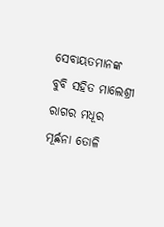ସେବାୟତମାନଙ୍କ ବୁବି ସହିତ ମାଲେଶ୍ରୀ ରାଗର ମଧୂର ମୂର୍ଛନା ତୋଳି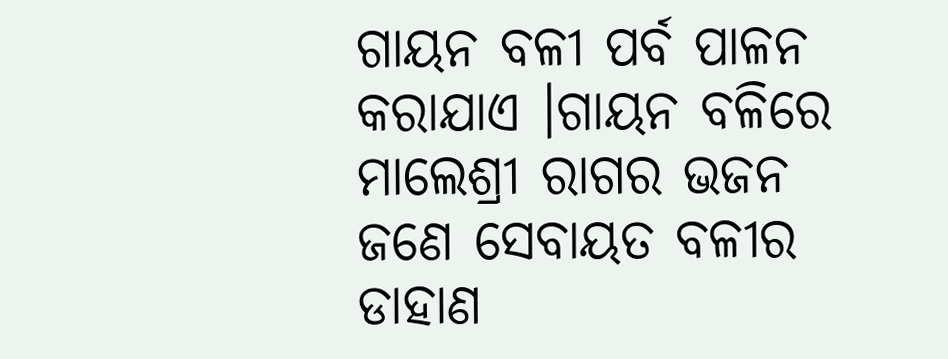ଗାୟନ ବଳୀ ପର୍ବ ପାଳନ କରାଯାଏ ।ଗାୟନ ବଳିରେ ମାଲେଶ୍ରୀ ରାଗର ଭଜନ ଜଣେ ସେବାୟତ ବଳୀର ଡାହାଣ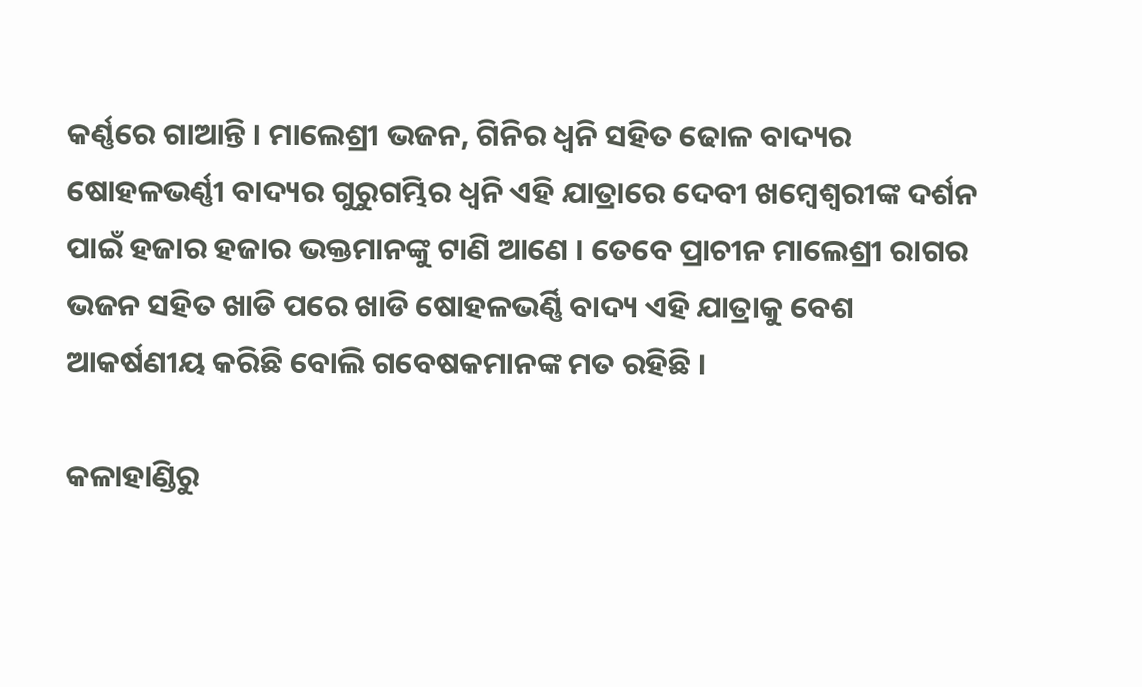କର୍ଣ୍ଣରେ ଗାଆନ୍ତି । ମାଲେଶ୍ରୀ ଭଜନ, ଗିନିର ଧ୍ୱନି ସହିତ ଢୋଳ ବାଦ୍ୟର ଷୋହଳଭର୍ଣ୍ଣୀ ବାଦ୍ୟର ଗୁରୁଗମ୍ଭିର ଧ୍ବନି ଏହି ଯାତ୍ରାରେ ଦେବୀ ଖମ୍ବେଶ୍ବରୀଙ୍କ ଦର୍ଶନ ପାଇଁ ହଜାର ହଜାର ଭକ୍ତମାନଙ୍କୁ ଟାଣି ଆଣେ । ତେବେ ପ୍ରାଚୀନ ମାଲେଶ୍ରୀ ରାଗର ଭଜନ ସହିତ ଖାଡି ପରେ ଖାଡି ଷୋହଳଭର୍ଣ୍ଣି ବାଦ୍ୟ ଏହି ଯାତ୍ରାକୁ ବେଶ ଆକର୍ଷଣୀୟ କରିଛି ବୋଲି ଗବେଷକମାନଙ୍କ ମତ ରହିଛି ।

କଳାହାଣ୍ଡିରୁ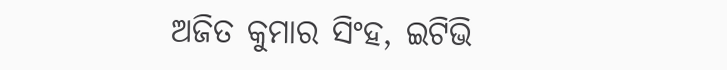ଅଜିତ କୁମାର ସିଂହ, ଇଟିଭି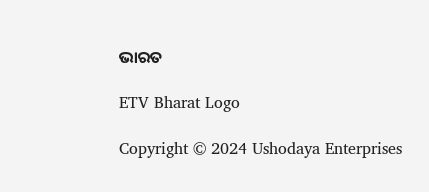ଭାରତ

ETV Bharat Logo

Copyright © 2024 Ushodaya Enterprises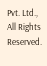Pvt. Ltd., All Rights Reserved.